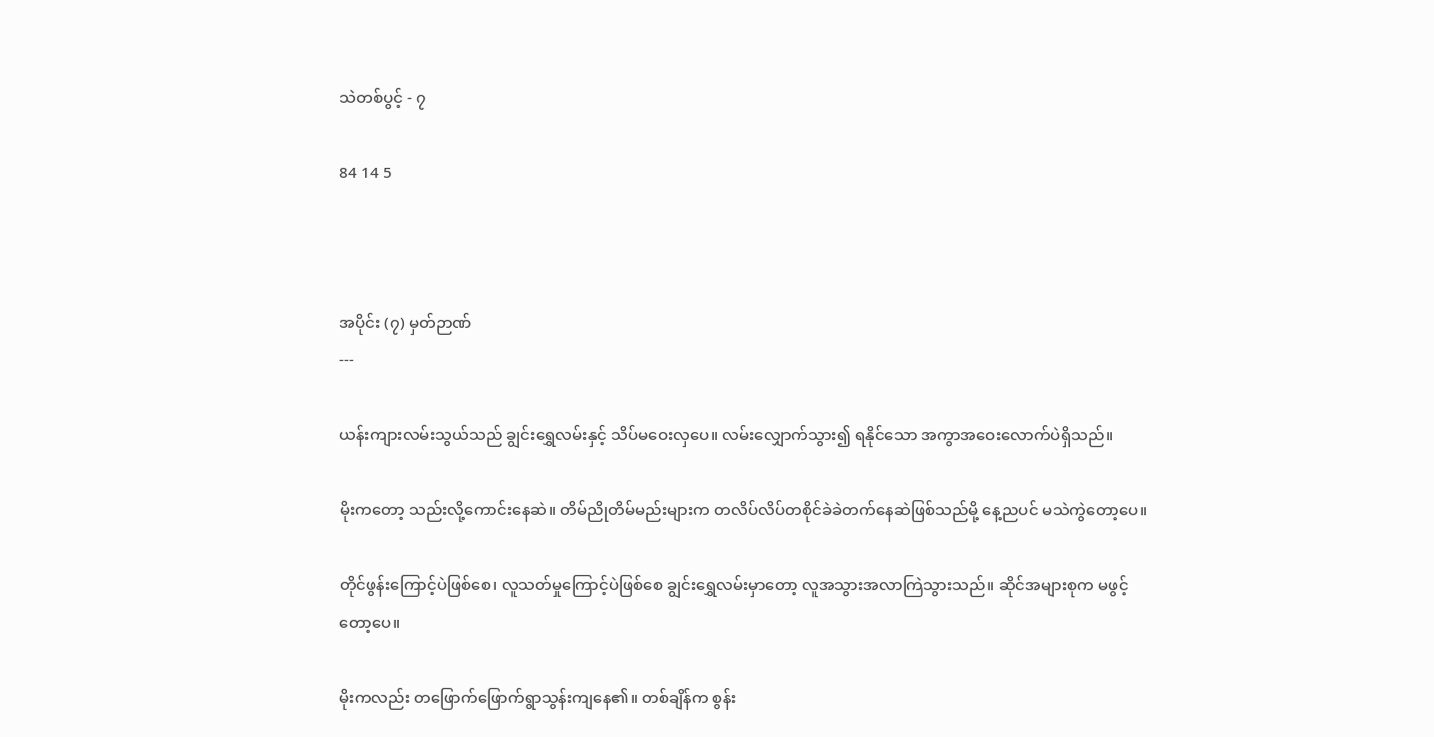သဲတစ်ပွင့် - ၇

84 14 5



အပိုင်း (၇) မှတ်ဉာဏ်
---

ယန်းကျားလမ်းသွယ်သည် ချွင်းရွှေလမ်းနှင့် သိပ်မဝေးလှပေ။ လမ်းလျှောက်သွား၍ ရနိုင်သော အကွာအဝေးလောက်ပဲရှိသည်။

မိုးကတော့ သည်းလို့ကောင်းနေဆဲ။ တိမ်ညိုတိမ်မည်းများက တလိပ်လိပ်တစိုင်ခဲခဲတက်နေဆဲဖြစ်သည်မို့ နေ့ညပင် မသဲကွဲတော့ပေ။

တိုင်ဖွန်းကြောင့်ပဲဖြစ်‌စေ၊ လူသတ်မှုကြောင့်ပဲဖြစ်စေ ချွင်းရွှေလမ်းမှာတော့ လူအသွားအလာကြဲသွားသည်။ ဆိုင်အများစုက မဖွင့်တော့ပေ။

မိုးကလည်း တဖြောက်ဖြောက်ရွာသွန်းကျနေ၏။ တစ်ချိန်က စွန်း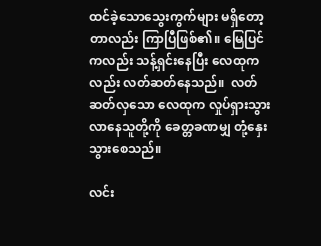ထင်ခဲ့သောသွေးကွက်များ မရှိတော့တာလည်း ကြာပြီဖြစ်၏။ မြေပြင်ကလည်း သန့်ရှင်းနေပြီး လေထုကလည်း လတ်ဆတ်နေသည်။  လတ်ဆတ်လှသော လေထုက လှုပ်ရှားသွားလာနေသူတို့ကို ခေတ္တခဏမျှ တုံ့နှေးသွားစေသည်။

လင်း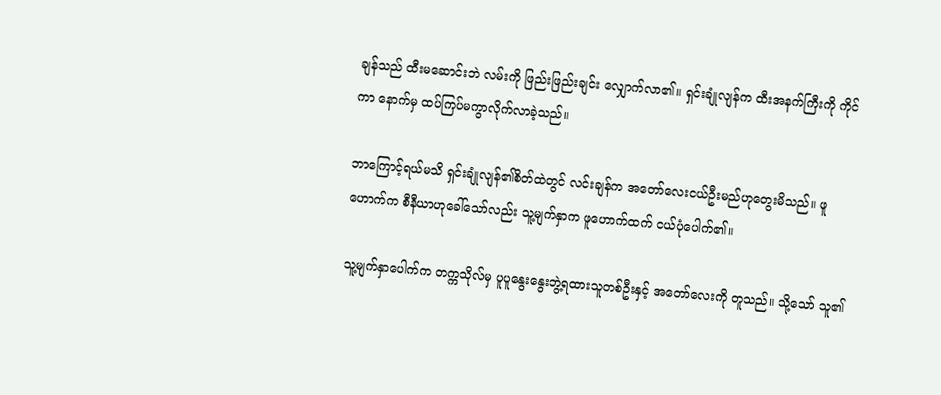ချန်သည် ထီးမဆောင်းဘဲ လမ်းကို ဖြည်းဖြည်းချင်း လျှောက်လာ၏။ ရှင်းချုံလျန်က ထီးအနက်ကြီးကို ကိုင်ကာ နောက်မှ ထပ်ကြပ်မကွာလိုက်လာခဲ့သည်။

ဘာကြောင့်ရယ်မသိ ရှင်းချုံလျန်၏စိတ်ထဲတွင် လင်းချန်က အတော်လေးငယ်ဦးမည်ဟုတွေးမိသည်။ ဖူဟောက်က စီနီယာဟုခေါ်သော်လည်း သူ့မျက်နှာက ဖူဟောက်ထက် ငယ်ပုံပေါက်၏။

သူ့မျက်နှာပေါက်က တက္ကသိုလ်မှ ပူပူနွေးနွေးဘွဲ့ရထားသူတစ်ဦးနှင့် အတော်လေးကို တူသည်။ သို့သော် သူ၏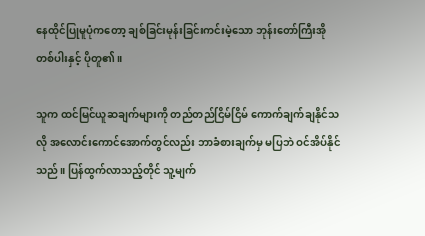နေထိုင်ပြုမူပုံကတော့ ချစ်ခြင်းမုန်းခြင်းကင်းမဲ့သော ဘုန်းတော်ကြီးအိုတစ်ပါးနှင့် ပိုတူ၏။

သူက ထင်မြင်ယူဆချက်များကို တည်တည်ငြိမ်ငြိမ် ကောက်ချက်ချနိုင်သလို အလောင်းကောင်အောက်တွင်လည်း ဘာခံစားချက်မှ မပြဘဲ ဝင်အိပ်နိုင်သည်။ ပြန်ထွက်လာသည့်တိုင် သူ့မျက်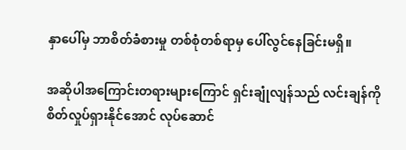နှာပေါ်မှ ဘာစိတ်ခံစားမှု တစ်စုံတစ်ရာမှ ပေါ်လွင်နေခြင်းမရှိ။

အဆိုပါအကြောင်းတရားများကြောင် ရှင်းချုံလျန်သည် လင်းချန်ကို စိတ်လှုပ်ရှားနိုင်အောင် လုပ်ဆောင်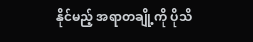နိုင်မည့် အရာတချို့ကို ပိုသိ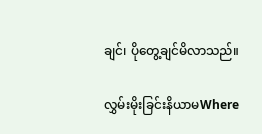ချင်‌၊ ပိုတွေ့ချင်မိလာသည်။

လွှမ်းမိုးခြင်းနိယာမWhere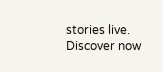stories live. Discover now